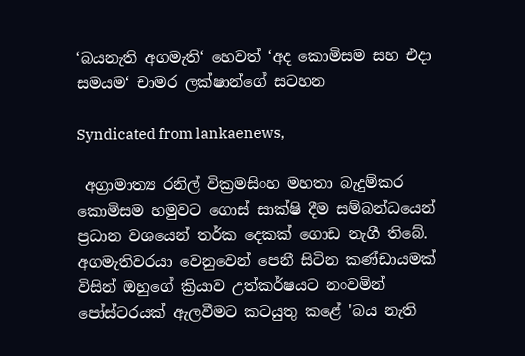‘බයනැති අගමැති‘ හෙවත් ‘අද කොමිසම සහ එදා සමයම‘ චාමර ලක්ෂාන්ගේ සටහන

Syndicated from lankaenews,

 අග්‍රාමාත්‍ය රනිල් වික්‍රමසිංහ මහතා බැදුම්කර කොමිසම හමුවට ගොස් සාක්ෂි දීම සම්බන්ධයෙන් ප්‍රධාන වශයෙන් තර්ක දෙකක් ගොඩ නැගී තිබේ. අගමැතිවරයා වෙනුවෙන් පෙනී සිටින කණ්ඩායමක් විසින් ඔහුගේ ක්‍රියාව උත්කර්ෂයට නංවමින් පෝස්ටරයක් ඇලවීමට කටයුතු කළේ 'බය නැති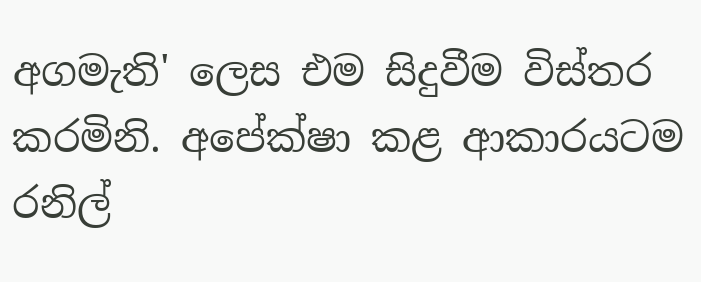අගමැති' ලෙස එම සිදුවීම විස්තර කරමිනි. අපේක්ෂා කළ ආකාරයටම රනිල්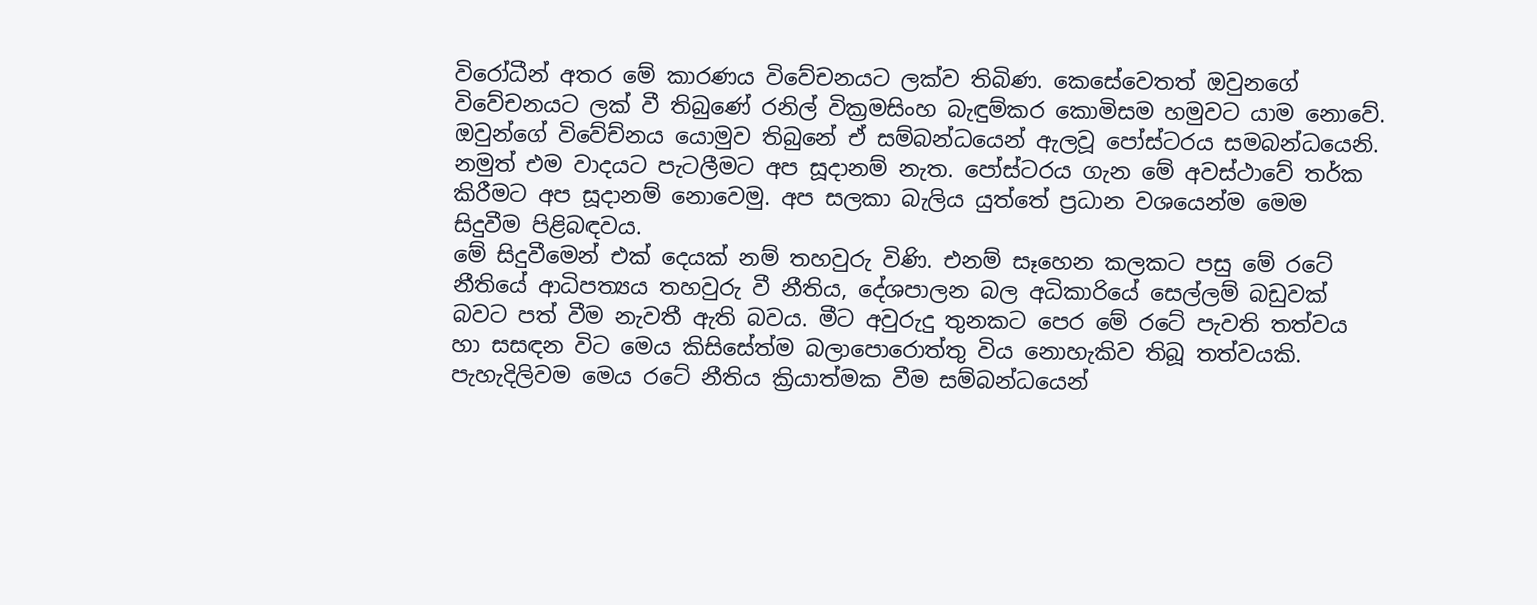විරෝධීන් අතර මේ කාරණය විවේචනයට ලක්ව තිබිණ. කෙසේවෙතත් ඔවුනගේ විවේචනයට ලක් වී තිබුණේ රනිල් වික්‍රමසිංහ බැඳුම්කර කොමිසම හමුවට යාම නොවේ. ඔවුන්ගේ විවේච්නය යොමුව තිබුනේ ඒ සම්බන්ධයෙන් ඇලවූ පෝස්ටරය සමබන්ධයෙනි. නමුත් එම වාදයට පැටලීමට අප සූදානම් නැත. පෝස්ටරය ගැන මේ අවස්ථාවේ තර්ක කිරීමට අප සූදානම් නොවෙමු. අප සලකා බැලිය යුත්තේ ප්‍රධාන වශයෙන්ම මෙම සිදුවීම පිළිබඳවය.
මේ සිදුවීමෙන් එක් දෙයක් නම් තහවුරු විණි. එනම් සෑහෙන කලකට පසු මේ රටේ නීතියේ ආධිපත්‍යය තහවුරු වී නීතිය, දේශපාලන බල අධිකාරියේ සෙල්ලම් බඩුවක් බවට පත් වීම නැවතී ඇති බවය. මීට අවුරුදු තුනකට පෙර මේ රටේ පැවති තත්වය හා සසඳන විට මෙය කිසිසේත්ම බලාපොරොත්තු විය නොහැකිව තිබූ තත්වයකි. පැහැදිලිවම මෙය රටේ නීතිය ක්‍රියාත්මක වීම සම්බන්ධයෙන්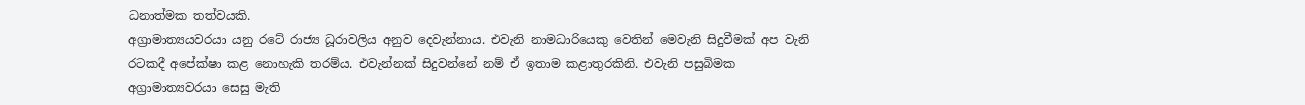ධනාත්මක තත්වයකි.
අග්‍රාමාත්‍යයවරයා යනු රටේ රාජ්‍ය ධූරාවලිය අනුව දෙවැන්නාය. එවැනි නාමධාරියෙකු වෙතින් මෙවැනි සිදුවීමක් අප වැනි රටකදී අපේක්ෂා කළ නොහැකි තරම්ය. එවැන්නක් සිදුවන්නේ නම් ඒ ඉතාම කළාතුරකිනි. එවැනි පසුබිමක අග්‍රාමාත්‍යවරයා සෙසු මැති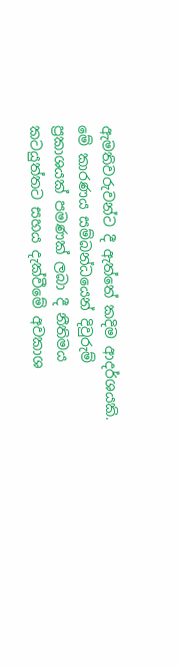ඇමතිවරුවන්ට දී ඇත්තේ කදිම ආදර්ශයකි. මේ කාරණය සම්බන්ධයෙන් දිවුරුම් ප්‍රකාශයක් පමණක් ලබා දී නීතිමය කටයුත්තට සහය දැක්වීමේ අවකාශ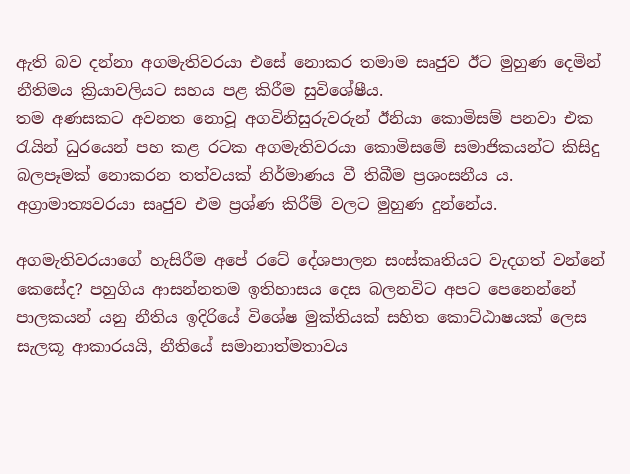ඇති බව දන්නා අගමැතිවරයා එසේ නොකර තමාම සෘජුව ඊට මුහුණ දෙමින් නීතිමය ක්‍රියාවලියට සහය පළ කිරීම සුවිශේෂීය.
තම අණසකට අවනත නොවූ අගවිනිසුරුවරුන් ඊනියා කොමිසම් පනවා එක රැයින් ධුරයෙන් පහ කළ රටක අගමැතිවරයා කොමිසමේ සමාජිකයන්ට කිසිදු බලපෑමක් නොකරන තත්වයක් නිර්මාණය වී තිබීම ප්‍රශංසනීය ය. අග්‍රාමාත්‍යවරයා සෘජුව එම ප්‍රශ්ණ කිරීම් වලට මුහුණ දුන්නේය.

අගමැතිවරයාගේ හැසිරීම අපේ රටේ දේශපාලන සංස්කෘතියට වැදගත් වන්නේ කෙසේද? පහුගිය ආසන්නතම ඉතිහාසය දෙස බලනවිට අපට පෙනෙන්නේ පාලකයන් යනු නීතිය ඉදිරියේ විශේෂ මුක්තියක් සහිත කොට්ඨාෂයක් ලෙස සැලකූ ආකාරයයි, නීතියේ සමානාත්මතාවය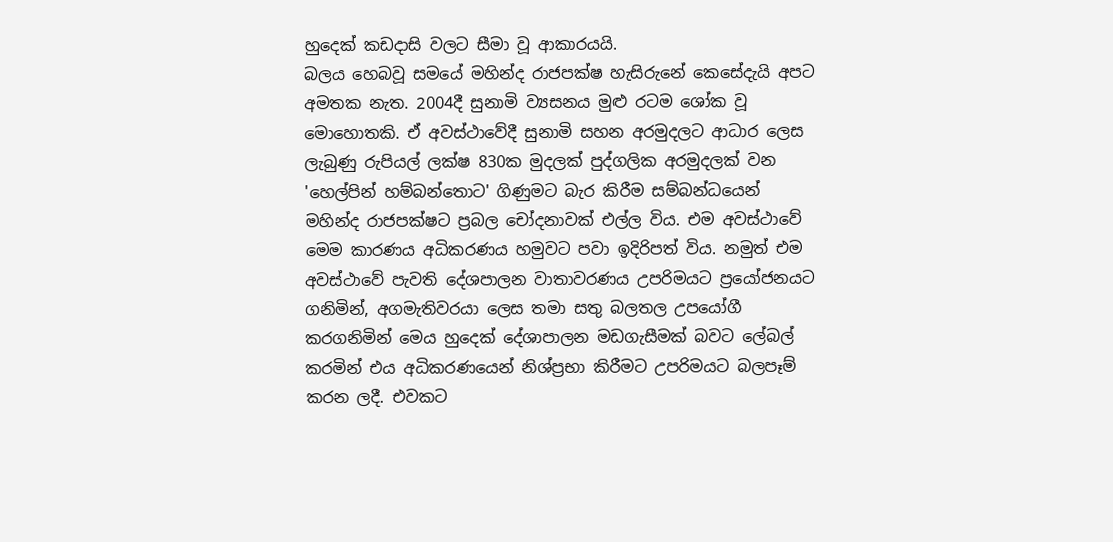හුදෙක් කඩදාසි වලට සීමා වූ ආකාරයයි.
බලය හෙබවූ සමයේ මහින්ද රාජපක්ෂ හැසිරුනේ කෙසේදැයි අපට අමතක නැත. 2004දී සුනාමි ව්‍යසනය මුළු රටම ශෝක වූ මොහොතකි. ඒ අවස්ථාවේදී සුනාමි සහන අරමුදලට ආධාර ලෙස ලැබුණු රුපියල් ලක්ෂ 830ක මුදලක් පුද්ගලික අරමුදලක් වන 'හෙල්පින් හම්බන්තොට' ගිණුමට බැර කිරීම සම්බන්ධයෙන් මහින්ද රාජපක්ෂට ප්‍රබල චෝදනාවක් එල්ල විය. එම අවස්ථාවේ මෙම කාරණය අධිකරණය හමුවට පවා ඉදිරිපත් විය. නමුත් එම අවස්ථාවේ පැවති දේශපාලන වාතාවරණය උපරිමයට ප්‍රයෝජනයට ගනිමින්, අගමැතිවරයා ලෙස තමා සතු බලතල උපයෝගී කරගනිමින් මෙය හුදෙක් දේශාපාලන මඩගැසීමක් බවට ලේබල් කරමින් එය අධිකරණයෙන් නිශ්ප්‍රභා කිරීමට උපරිමයට බලපෑම් කරන ලදී. එවකට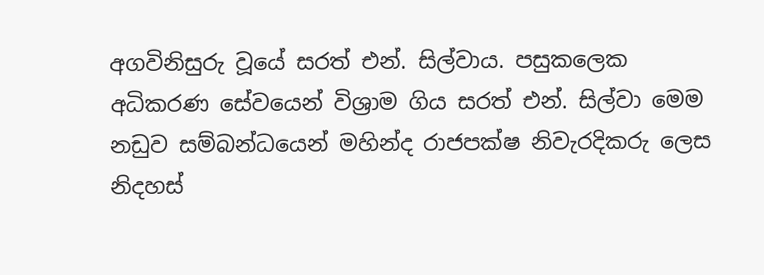අගවිනිසුරු වූයේ සරත් එන්. සිල්වාය. පසුකලෙක අධිකරණ සේවයෙන් විශ්‍රාම ගිය සරත් එන්. සිල්වා මෙම නඩුව සම්බන්ධයෙන් මහින්ද රාජපක්ෂ නිවැරදිකරු ලෙස නිදහස්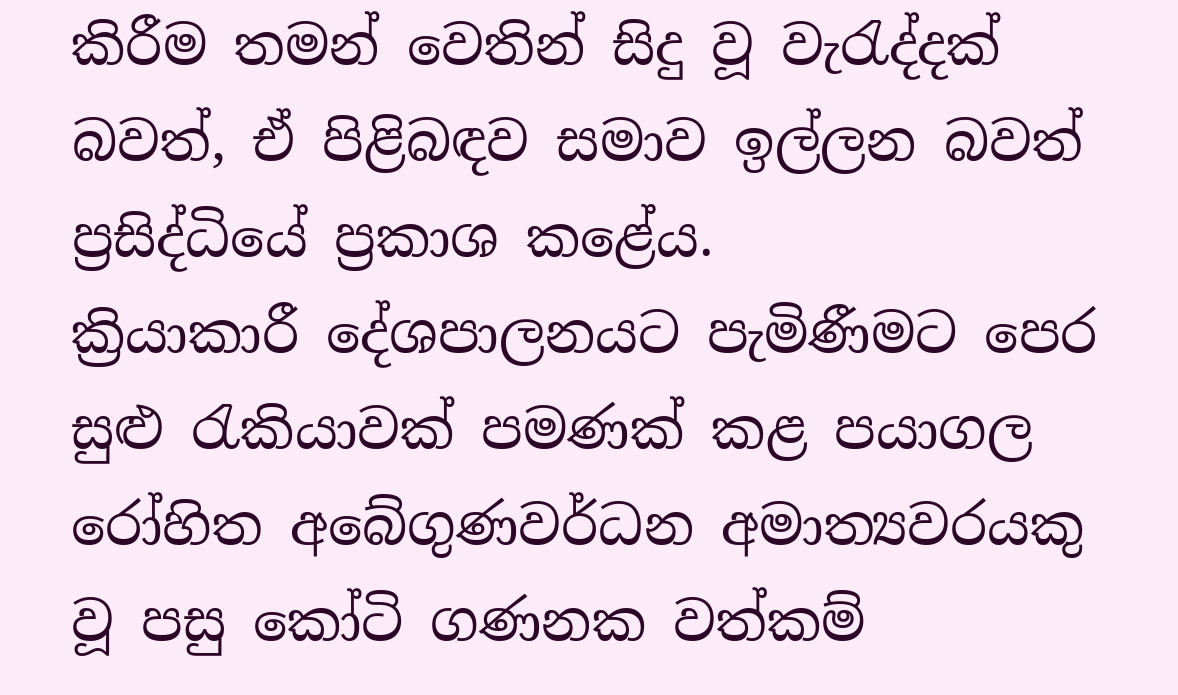කිරීම තමන් වෙතින් සිදු වූ වැරැද්දක් බවත්, ඒ පිළිබඳව සමාව ඉල්ලන බවත් ප්‍රසිද්ධියේ ප්‍රකාශ කළේය.
ක්‍රියාකාරී දේශපාලනයට පැමිණීමට පෙර සුළු රැකියාවක් පමණක් කළ පයාගල රෝහිත අබේගුණවර්ධන අමාත්‍යවරයකු වූ පසු කෝටි ගණනක වත්කම්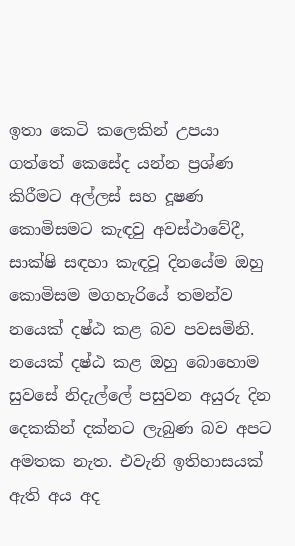ඉතා කෙටි කලෙකින් උපයා ගත්තේ කෙසේද යන්න ප්‍රශ්ණ කිරීමට අල්ලස් සහ දූෂණ කොමිසමට කැඳවු අවස්ථාවේදී, සාක්ෂි සඳහා කැඳවූ දිනයේම ඔහු කොමිසම මගහැරියේ තමන්ව නයෙක් දෂ්ඨ කළ බව පවසමිනි. නයෙක් දෂ්ඨ කළ ඔහු බොහොම සුවසේ නිදැල්ලේ පසුවන අයුරු දින දෙකකින් දක්නට ලැබුණ බව අපට අමතක නැත. එවැනි ඉතිහාසයක් ඇති අය අද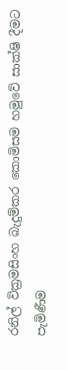රනිල් වික්‍රමසිංහ බැදුම්කර කොමිසම හමුවේ සාක්ෂි දීමට පැමිණීම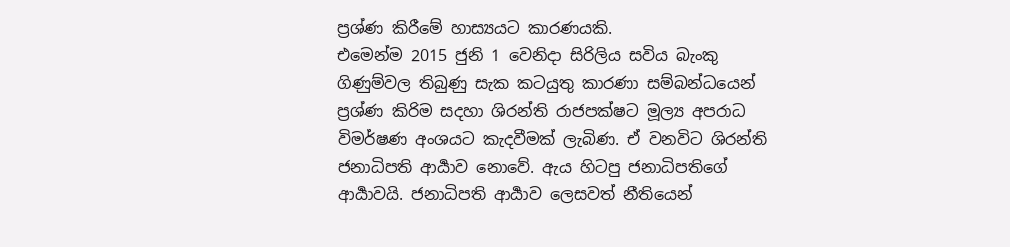ප්‍රශ්ණ කිරීමේ හාස්‍යයට කාරණයකි.
එමෙන්ම 2015 ජුනි 1 වෙනිදා සිරිලිය සවිය බැංකු ගිණුම්වල තිබුණු සැක කටයුතු කාරණා සම්බන්ධයෙන් ප්‍රශ්ණ කිරිම සදහා ශිරන්ති රාජපක්ෂට මූල්‍ය අපරාධ විමර්ෂණ අංශයට කැදවීමක් ලැබිණ. ඒ වනවිට ශිරන්ති ජනාධිපති ආර්‍යාව නොවේ. ඇය හිටපු ජනාධිපතිගේ ආර්‍යාවයි. ජනාධිපති ආර්‍යාව ලෙසවත් නීතියෙන්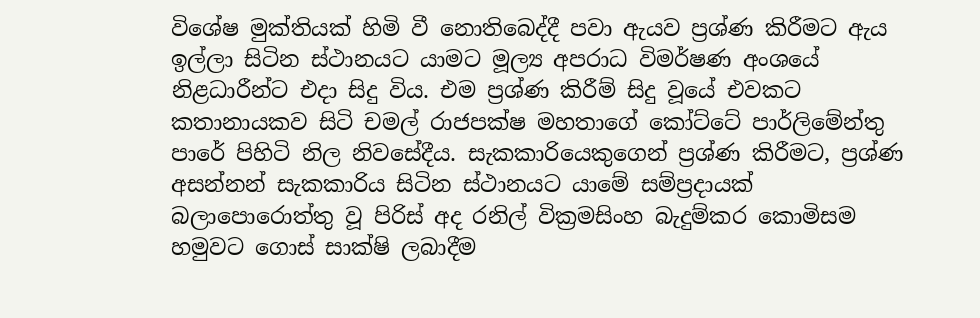විශේෂ මුක්තියක් හිමි වී නොතිබෙද්දී පවා ඇයව ප්‍රශ්ණ කිරීමට ඇය ඉල්ලා සිටින ස්ථානයට යාමට මූල්‍ය අපරාධ විමර්ෂණ අංශයේ නිළධාරීන්ට එදා සිදු විය. එම ප්‍රශ්ණ කිරීම් සිදු වූයේ එවකට  කතානායකව සිටි චමල් රාජපක්ෂ මහතාගේ කෝට්ටේ පාර්ලිමේන්තු පාරේ පිහිටි නිල නිවසේදීය. සැකකාරියෙකුගෙන් ප්‍රශ්ණ කිරීමට, ප්‍රශ්ණ අසන්නන් සැකකාරිය සිටින ස්ථානයට යාමේ සම්ප්‍රදායක් බලාපොරොත්තු වූ පිරිස් අද රනිල් වික්‍රමසිංහ බැදුම්කර කොමිසම හමුවට ගොස් සාක්ෂි ලබාදීම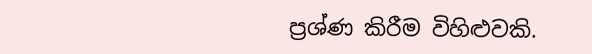ප්‍රශ්ණ කිරීම විහිළුවකි.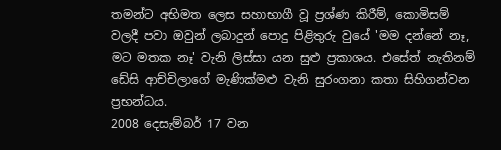තමන්ට අභිමත ලෙස සහාභාගී වූ ප්‍රශ්ණ කිරීම්, කොමිසම් වලදී පවා ඔවුන් ලබාදුන් පොදු පිළිතුරු වුයේ 'මම දන්නේ නෑ, මට මතක නෑ' වැනි ලිස්සා යන සුළු ප්‍රකාශය. එසේත් නැතිනම් ඩේසි ආච්චිලාගේ මැණික්මළු වැනි සුරංගනා කතා සිහිගන්වන ප්‍රභන්ධය.
2008 දෙසැම්බර් 17 වන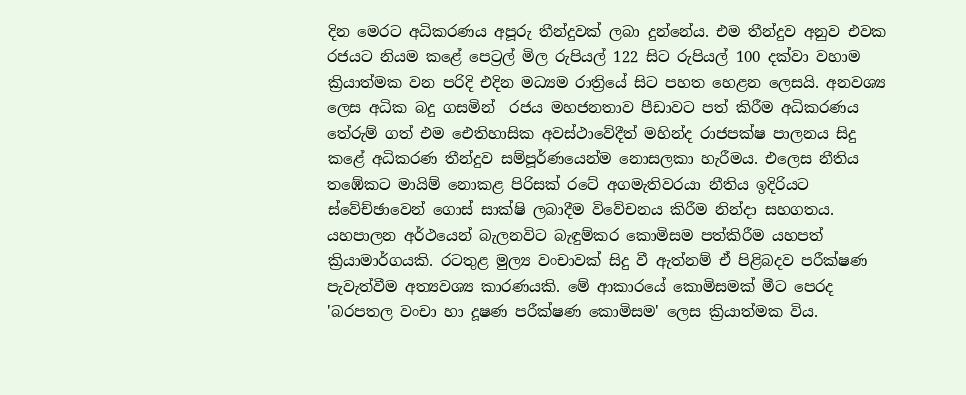දින මෙරට අධිකරණය අපූරු තීන්දුවක් ලබා දුන්නේය. එම තීන්දුව අනුව එවක රජයට නියම කළේ පෙට්‍රල් මිල රුපියල් 122 සිට රුපියල් 100 දක්වා වහාම ක්‍රියාත්මක වන පරිදි එදින මධ්‍යම රාත්‍රියේ සිට පහත හෙළන ලෙසයි. අනවශ්‍ය ලෙස අධික බදු ගසමින්  රජය මහජනතාව පීඩාවට පත් කිරීම අධිකරණය තේරුම් ගත් එම ඓතිහාසික අවස්ථාවේදීත් මහින්ද රාජපක්ෂ පාලනය සිදු කළේ අධිකරණ තීන්දුව සම්පූර්ණයෙන්ම නොසලකා හැරීමය. එලෙස නීතිය තඹේකට මායිම් නොකළ පිරිසක් රටේ අගමැතිවරයා නීතිය ඉදිරියට ස්වේච්ඡාවෙන් ගොස් සාක්ෂි ලබාදීම විවේචනය කිරීම නින්දා සහගතය.
යහපාලන අර්ථයෙන් බැලනවිට බැඳුම්කර කොමිසම පත්කිරීම යහපත් ක්‍රියාමාර්ගයකි. රටතුළ මුල්‍ය වංචාවක් සිදු වී ඇත්නම් ඒ පිළිබදව පරීක්ෂණ පැවැත්වීම අත්‍යවශ්‍ය කාරණයකි. මේ ආකාරයේ කොමිසමක් මීට පෙරද 'බරපතල වංචා හා දූෂණ පරීක්ෂණ කොමිසම' ලෙස ක්‍රියාත්මක විය.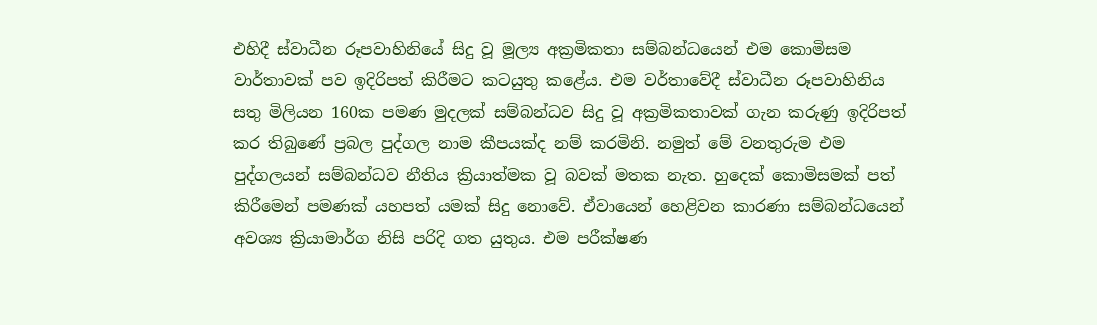එහිදී ස්වාධීන රූපවාහිනියේ සිදු වූ මූල්‍ය අක්‍රමිකතා සම්බන්ධයෙන් එම කොමිසම වාර්තාවක් පව ඉදිරිපත් කිරීමට කටයුතු කළේය. එම වර්තාවේදී ස්වාධීන රූපවාහිනිය සතු මිලියන 160ක පමණ මුදලක් සම්බන්ධව සිදු වූ අක්‍රමිකතාවක් ගැන කරුණු ඉදිරිපත් කර තිබුණේ ප්‍රබල පුද්ගල නාම කීපයක්ද නම් කරමිනි. නමුත් මේ වනතුරුම එම පුද්ගලයන් සම්බන්ධව නීතිය ක්‍රියාත්මක වූ බවක් මතක නැත. හුදෙක් කොමිසමක් පත් කිරීමෙන් පමණක් යහපත් යමක් සිදු නොවේ. ඒවායෙන් හෙළිවන කාරණා සම්බන්ධයෙන් අවශ්‍ය ක්‍රියාමාර්ග නිසි පරිදි ගත යුතුය. එම පරීක්ෂණ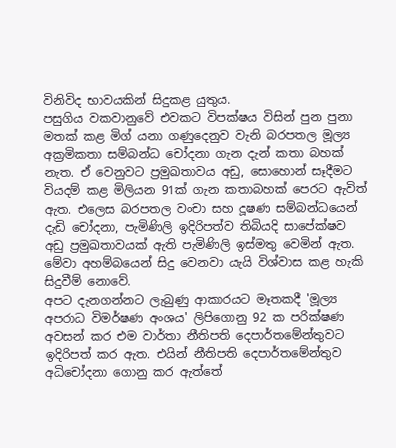විනිවිද භාවයකින් සිදුකළ යුතුය.
පසුගිය වකවානුවේ එවකට විපක්ෂය විසින් පුන පුනා මතක් කළ මිග් යනා ගණුදෙනුව වැනි බරපතල මූල්‍ය අක්‍රමිකතා සම්බන්ධ චෝදනා ගැන දැන් කතා බහක් නැත. ඒ වෙනුවට ප්‍රමුඛතාවය අඩු, සොහොන් සෑදීමට වියදම් කළ මිලියන 91ක් ගැන කතාබහක් පෙරට ඇවිත් ඇත. එලෙස බරපතල වංචා සහ දූෂණ සම්බන්ධයෙන් දැඩි චෝදනා, පැමිණිලි ඉදිරිපත්ව තිබියදි සාපේක්ෂව අඩු ප්‍රමුඛතාවයක් ඇති පැමිණිලි ඉස්මතු වෙමින් ඇත. මේවා අහම්බයෙන් සිදු වෙනවා යැයි විශ්වාස කළ හැකි සිදුවීම් නොවේ.
අපට දැනගන්නට ලැබුණු ආකාරයට මෑතකදී 'මූල්‍ය අපරාධ විමර්ෂණ අංශය' ලිපිගොනු 92 ක පරික්ෂණ අවසන් කර එම වාර්තා නීතිපති දෙපාර්තමේන්තුවට ඉදිරිපත් කර ඇත. එයින් නීතිපති දෙපාර්තමේන්තුව අධිචෝදනා ගොනු කර ඇත්තේ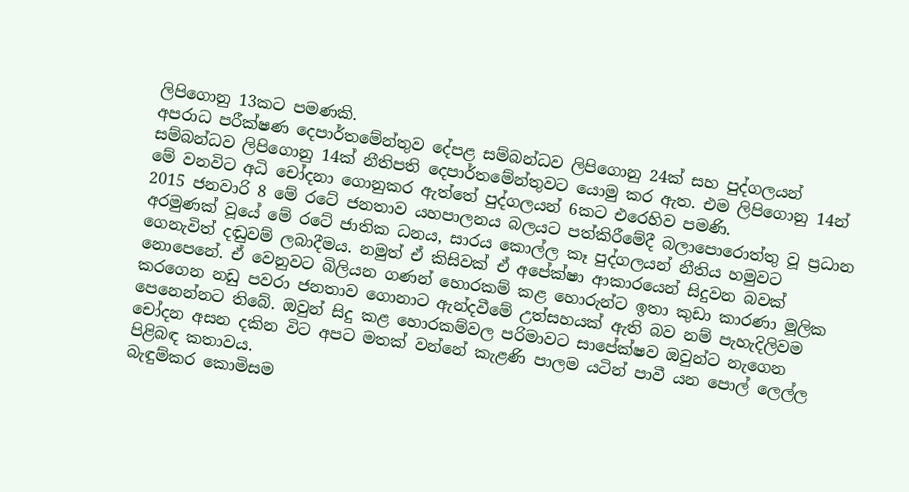ලිපිගොනු 13කට පමණකි.
අපරාධ පරීක්ෂණ දෙපාර්තමේන්තුව දේපළ සම්බන්ධව ලිපිගොනු 24ක් සහ පුද්ගලයන් සම්බන්ධව ලිපිගොනු 14ක් නීතිපති දෙපාර්තමේන්තුවට යොමු කර ඇත. එම ලිපිගොනු 14න් මේ වනවිට අධි චෝදනා ගොනුකර ඇත්තේ පුද්ගලයන් 6කට එරෙහිව පමණි.
2015 ජනවාරි 8 මේ රටේ ජනතාව යහපාලනය බලයට පත්කිරීමේදී බලාපොරොත්තු වූ ප්‍රධාන අරමුණක් වූයේ මේ රටේ ජාතික ධනය, සාරය කොල්ල කෑ පුද්ගලයන් නීතිය හමුවට ගෙනැවිත් දඬුවම් ලබාදීමය. නමුත් ඒ කිසිවක් ඒ අපේක්ෂා ආකාරයෙන් සිදුවන බවක් නොපෙනේ. ඒ වෙනුවට බිලියන ගණන් හොරකම් කළ හොරුන්ට ඉතා කුඩා කාරණා මූලික කරගෙන නඩු පවරා ජනතාව ගොනාට ඇන්දවීමේ උත්සහයක් ඇති බව නම් පැහැදිලිවම පෙනෙන්නට තිබේ. ඔවුන් සිදු කළ හොරකම්වල පරිමාවට සාපේක්ෂව ඔවුන්ට නැගෙන චෝදන අසන දකින විට අපට මතක් වන්නේ කැළණි පාලම යටින් පාවී යන පොල් ලෙල්ල පිළිබඳ කතාවය.
බැඳුම්කර කොමිසම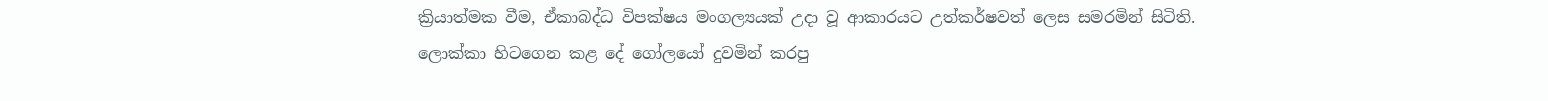ක්‍රියාත්මක වීම, ඒකාබද්ධ විපක්ෂය මංගල්‍යයක් උදා වූ ආකාරයට උත්කර්ෂවත් ලෙස සමරමින් සිටිති. ලොක්කා හිටගෙන කළ දේ ගෝලයෝ දුවමින් කරපු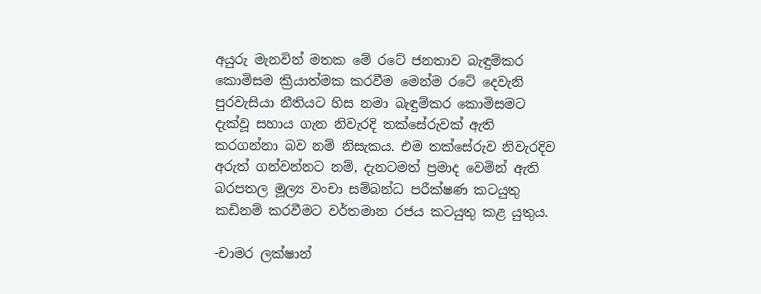අයුරු මැනවින් මතක මේ රටේ ජනතාව බැඳුම්කර කොමිසම ක්‍රියාත්මක කරවීම මෙන්ම රටේ දෙවැනි පුරවැසියා නීතියට හිස නමා බැඳුම්කර කොමිසමට දැක්වූ සහාය ගැන නිවැරදි තක්සේරුවක් ඇති කරගන්නා බව නම් නිසැකය. එම තක්සේරුව නිවැරදිව අරුත් ගන්වන්නට නම්, දැනටමත් ප්‍රමාද වෙමින් ඇති බරපතල මූල්‍ය වංචා සම්බන්ධ පරීක්ෂණ කටයුතු කඩිනම් කරවීමට වර්තමාන රජය කටයුතු කළ යුතුය.

-චාමර ලක්ෂාන්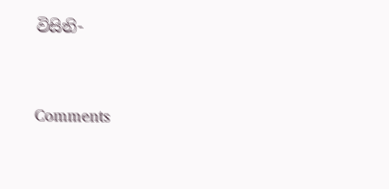විසිනි-



Comments